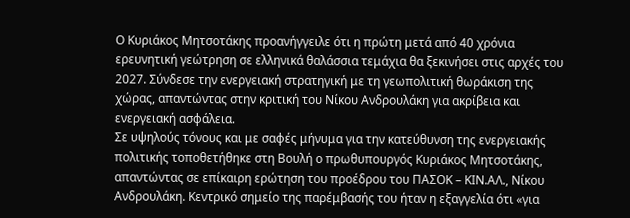Ο Κυριάκος Μητσοτάκης προανήγγειλε ότι η πρώτη μετά από 40 χρόνια ερευνητική γεώτρηση σε ελληνικά θαλάσσια τεμάχια θα ξεκινήσει στις αρχές του 2027. Σύνδεσε την ενεργειακή στρατηγική με τη γεωπολιτική θωράκιση της χώρας, απαντώντας στην κριτική του Νίκου Ανδρουλάκη για ακρίβεια και ενεργειακή ασφάλεια.
Σε υψηλούς τόνους και με σαφές μήνυμα για την κατεύθυνση της ενεργειακής πολιτικής τοποθετήθηκε στη Βουλή ο πρωθυπουργός Κυριάκος Μητσοτάκης, απαντώντας σε επίκαιρη ερώτηση του προέδρου του ΠΑΣΟΚ – ΚΙΝ.ΑΛ., Νίκου Ανδρουλάκη. Κεντρικό σημείο της παρέμβασής του ήταν η εξαγγελία ότι «για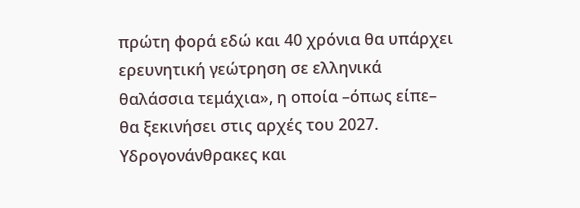πρώτη φορά εδώ και 40 χρόνια θα υπάρχει ερευνητική γεώτρηση σε ελληνικά θαλάσσια τεμάχια», η οποία –όπως είπε– θα ξεκινήσει στις αρχές του 2027.
Υδρογονάνθρακες και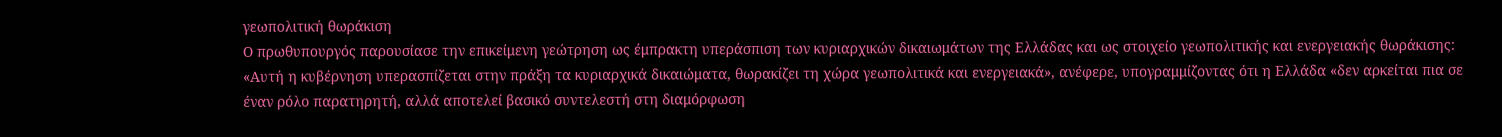γεωπολιτική θωράκιση
Ο πρωθυπουργός παρουσίασε την επικείμενη γεώτρηση ως έμπρακτη υπεράσπιση των κυριαρχικών δικαιωμάτων της Ελλάδας και ως στοιχείο γεωπολιτικής και ενεργειακής θωράκισης: «Αυτή η κυβέρνηση υπερασπίζεται στην πράξη τα κυριαρχικά δικαιώματα, θωρακίζει τη χώρα γεωπολιτικά και ενεργειακά», ανέφερε, υπογραμμίζοντας ότι η Ελλάδα «δεν αρκείται πια σε έναν ρόλο παρατηρητή, αλλά αποτελεί βασικό συντελεστή στη διαμόρφωση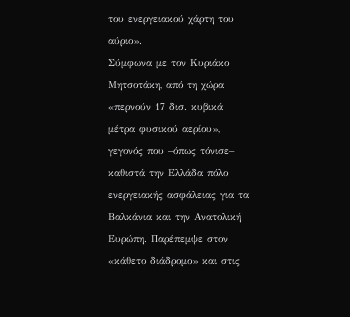του ενεργειακού χάρτη του αύριο».
Σύμφωνα με τον Κυριάκο Μητσοτάκη, από τη χώρα «περνούν 17 δισ. κυβικά μέτρα φυσικού αερίου», γεγονός που –όπως τόνισε– καθιστά την Ελλάδα πόλο ενεργειακής ασφάλειας για τα Βαλκάνια και την Ανατολική Ευρώπη. Παρέπεμψε στον «κάθετο διάδρομο» και στις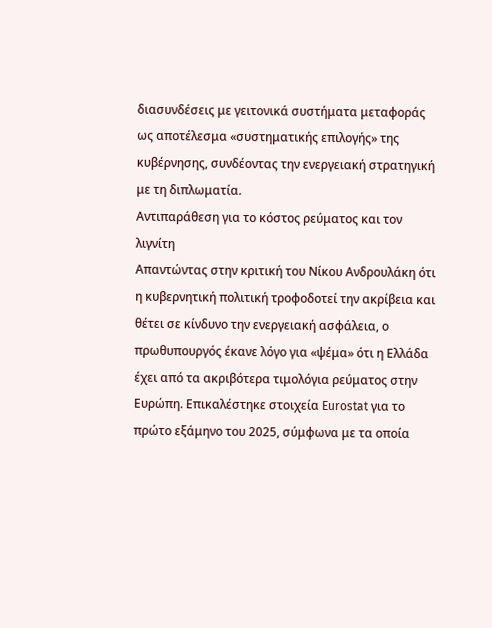διασυνδέσεις με γειτονικά συστήματα μεταφοράς ως αποτέλεσμα «συστηματικής επιλογής» της κυβέρνησης, συνδέοντας την ενεργειακή στρατηγική με τη διπλωματία.
Αντιπαράθεση για το κόστος ρεύματος και τον λιγνίτη
Απαντώντας στην κριτική του Νίκου Ανδρουλάκη ότι η κυβερνητική πολιτική τροφοδοτεί την ακρίβεια και θέτει σε κίνδυνο την ενεργειακή ασφάλεια, ο πρωθυπουργός έκανε λόγο για «ψέμα» ότι η Ελλάδα έχει από τα ακριβότερα τιμολόγια ρεύματος στην Ευρώπη. Επικαλέστηκε στοιχεία Eurostat για το πρώτο εξάμηνο του 2025, σύμφωνα με τα οποία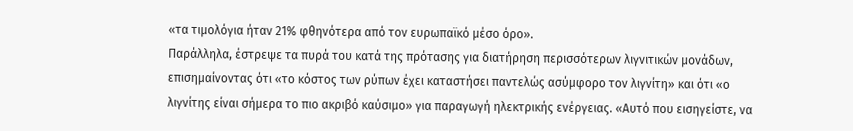«τα τιμολόγια ήταν 21% φθηνότερα από τον ευρωπαϊκό μέσο όρο».
Παράλληλα, έστρεψε τα πυρά του κατά της πρότασης για διατήρηση περισσότερων λιγνιτικών μονάδων, επισημαίνοντας ότι «το κόστος των ρύπων έχει καταστήσει παντελώς ασύμφορο τον λιγνίτη» και ότι «ο λιγνίτης είναι σήμερα το πιο ακριβό καύσιμο» για παραγωγή ηλεκτρικής ενέργειας. «Αυτό που εισηγείστε, να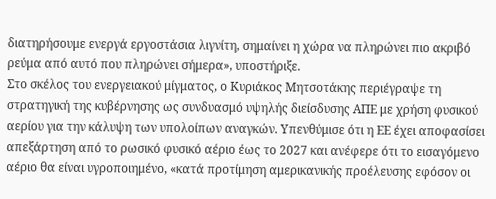διατηρήσουμε ενεργά εργοστάσια λιγνίτη, σημαίνει η χώρα να πληρώνει πιο ακριβό ρεύμα από αυτό που πληρώνει σήμερα», υποστήριξε.
Στο σκέλος του ενεργειακού μίγματος, ο Κυριάκος Μητσοτάκης περιέγραψε τη στρατηγική της κυβέρνησης ως συνδυασμό υψηλής διείσδυσης ΑΠΕ με χρήση φυσικού αερίου για την κάλυψη των υπολοίπων αναγκών. Υπενθύμισε ότι η ΕΕ έχει αποφασίσει απεξάρτηση από το ρωσικό φυσικό αέριο έως το 2027 και ανέφερε ότι το εισαγόμενο αέριο θα είναι υγροποιημένο, «κατά προτίμηση αμερικανικής προέλευσης εφόσον οι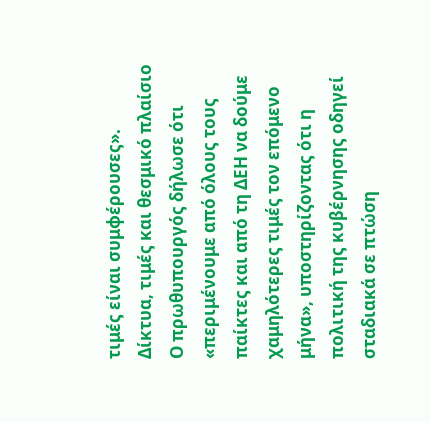τιμές είναι συμφέρουσες».
Δίκτυα, τιμές και θεσμικό πλαίσιο
Ο πρωθυπουργός δήλωσε ότι «περιμένουμε από όλους τους παίκτες και από τη ΔΕΗ να δούμε χαμηλότερες τιμές τον επόμενο μήνα», υποστηρίζοντας ότι η πολιτική της κυβέρνησης οδηγεί σταδιακά σε πτώση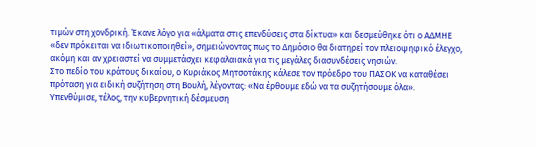τιμών στη χονδρική. Έκανε λόγο για «άλματα στις επενδύσεις στα δίκτυα» και δεσμεύθηκε ότι ο ΑΔΜΗΕ «δεν πρόκειται να ιδιωτικοποιηθεί», σημειώνοντας πως το Δημόσιο θα διατηρεί τον πλειοψηφικό έλεγχο, ακόμη και αν χρειαστεί να συμμετάσχει κεφαλαιακά για τις μεγάλες διασυνδέσεις νησιών.
Στο πεδίο του κράτους δικαίου, ο Κυριάκος Μητσοτάκης κάλεσε τον πρόεδρο του ΠΑΣΟΚ να καταθέσει πρόταση για ειδική συζήτηση στη Βουλή, λέγοντας: «Να έρθουμε εδώ να τα συζητήσουμε όλα». Υπενθύμισε, τέλος, την κυβερνητική δέσμευση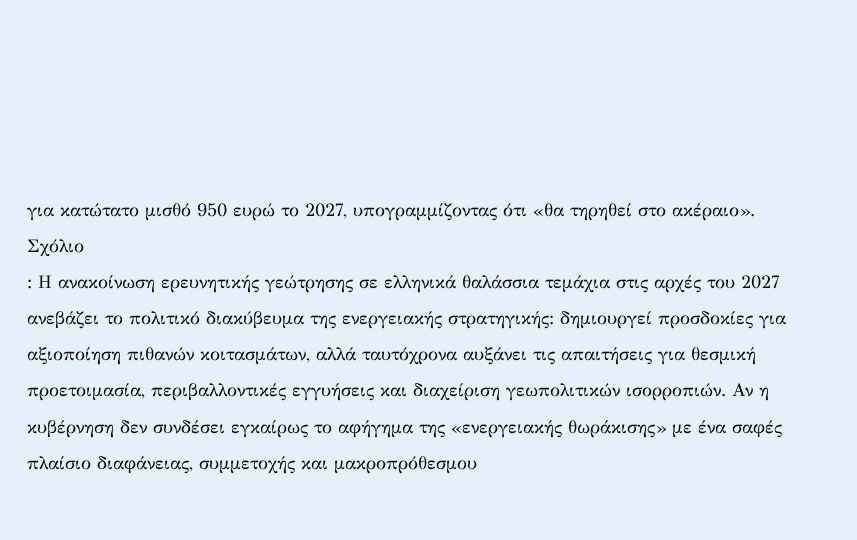για κατώτατο μισθό 950 ευρώ το 2027, υπογραμμίζοντας ότι «θα τηρηθεί στο ακέραιο».
Σχόλιο
: Η ανακοίνωση ερευνητικής γεώτρησης σε ελληνικά θαλάσσια τεμάχια στις αρχές του 2027 ανεβάζει το πολιτικό διακύβευμα της ενεργειακής στρατηγικής: δημιουργεί προσδοκίες για αξιοποίηση πιθανών κοιτασμάτων, αλλά ταυτόχρονα αυξάνει τις απαιτήσεις για θεσμική προετοιμασία, περιβαλλοντικές εγγυήσεις και διαχείριση γεωπολιτικών ισορροπιών. Αν η κυβέρνηση δεν συνδέσει εγκαίρως το αφήγημα της «ενεργειακής θωράκισης» με ένα σαφές πλαίσιο διαφάνειας, συμμετοχής και μακροπρόθεσμου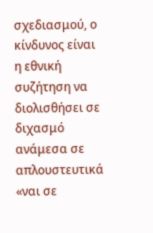σχεδιασμού, ο κίνδυνος είναι η εθνική συζήτηση να διολισθήσει σε διχασμό ανάμεσα σε απλουστευτικά «ναι σε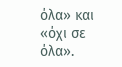όλα» και «όχι σε όλα».